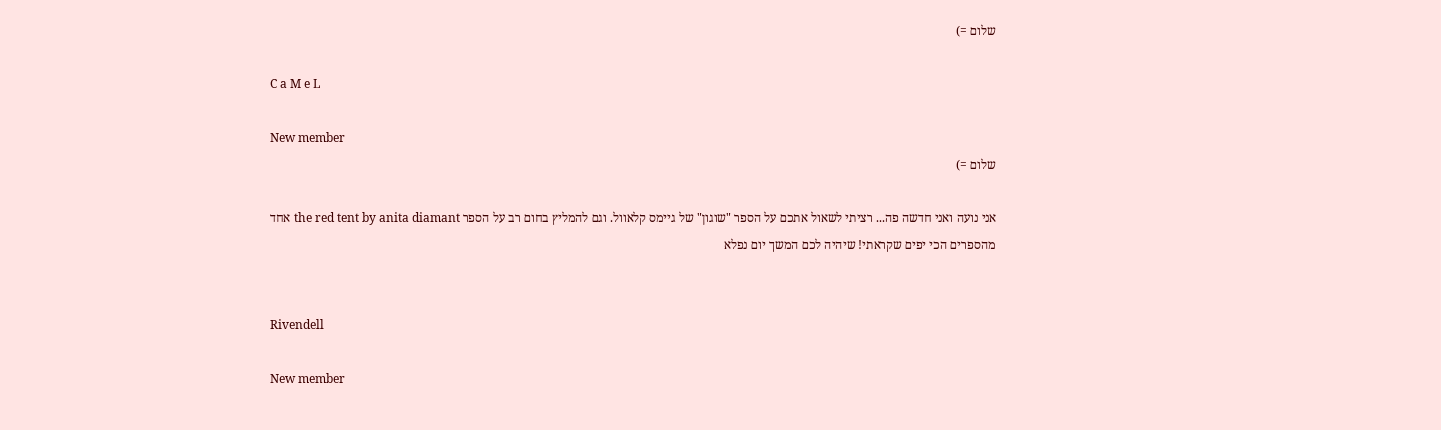שלום =)

C a M e L

New member
שלום =)

אני נועה ואני חדשה פה... רציתי לשאול אתכם על הספר "שוגון" של גיימס קלאוול. וגם להמליץ בחום רב על הספר the red tent by anita diamant אחד מהספרים הכי יפים שקראתי! שיהיה לכם המשך יום נפלא


Rivendell

New member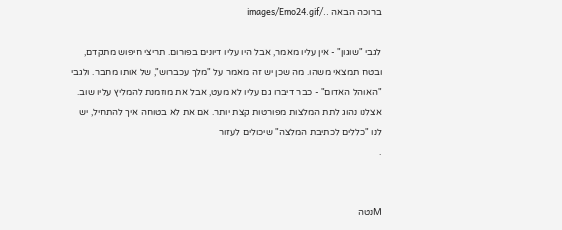ברוכה הבאה ../images/Emo24.gif

לגבי "שוגון" - אין עליו מאמר, אבל היו עליו דיונים בפורום. תריצי חיפוש מתקדם, ובטח תמצאי משהו. מה שכן יש זה מאמר על "מלך עכברוש", של אותו מחבר. ולגבי "האוהל האדום" - כבר דיברו גם עליו לא מעט, אבל את מוזמנת להמליץ עליו שוב. אצלנו נהוג לתת המלצות מפורטות קצת יותר. אם את לא בטוחה איך להתחיל, יש לנו "כללים לכתיבת המלצה" שיכולים לעזור
.


Mנטה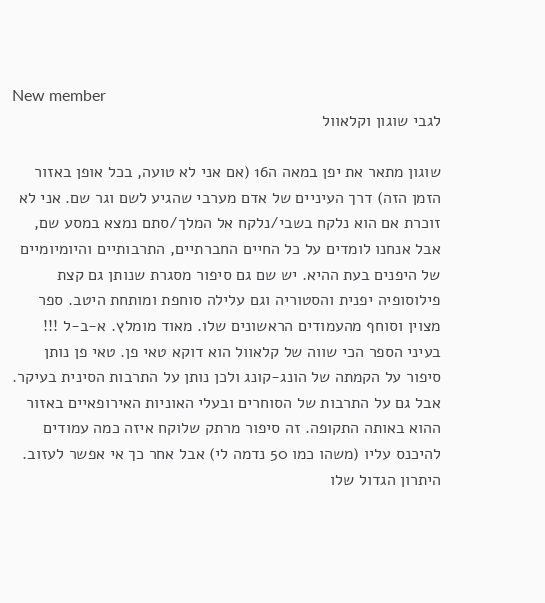New member
לגבי שוגון וקלאוול

שוגון מתאר את יפן במאה ה16 (אם אני לא טועה, בכל אופן באזור הזמן הזה) דרך העיניים של אדם מערבי שהגיע לשם וגר שם. אני לא זוכרת אם הוא נלקח בשבי/נלקח אל המלך/סתם נמצא במסע שם, אבל אנחנו לומדים על כל החיים החברתיים, התרבותיים והיומיומיים של היפנים בעת ההיא. יש שם גם סיפור מסגרת שנותן גם קצת פילוסופיה יפנית והסטוריה וגם עלילה סוחפת ומותחת היטב. ספר מצוין וסוחף מהעמודים הראשונים שלו. מאוד מומלץ. א-ב-ל !!! בעיני הספר הכי שווה של קלאוול הוא דוקא טאי פן. טאי פן נותן סיפור על הקמתה של הונג-קונג ולכן נותן על התרבות הסינית בעיקר. אבל גם על התרבות של הסוחרים ובעלי האוניות האירופאיים באזור ההוא באותה התקופה. זה סיפור מרתק שלוקח איזה כמה עמודים להיכנס עליו (משהו כמו 50 נדמה לי) אבל אחר כך אי אפשר לעזוב. היתרון הגדול שלו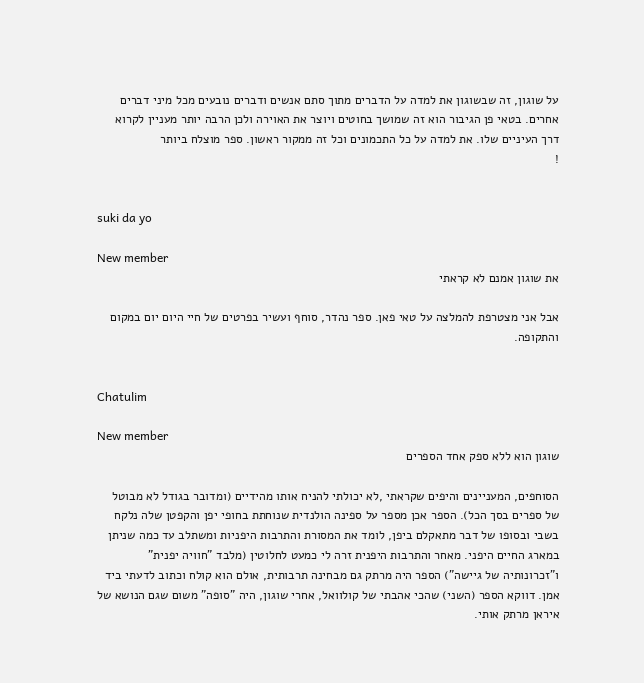על שוגון, זה שבשוגון את למדה על הדברים מתוך סתם אנשים ודברים נובעים מכל מיני דברים אחרים. בטאי פן הגיבור הוא זה שמושך בחוטים ויוצר את האוירה ולכן הרבה יותר מעניין לקרוא דרך העיניים שלו. את למדה על כל התכמונים וכל זה ממקור ראשון. ספר מוצלח ביותר
!


suki da yo

New member
את שוגון אמנם לא קראתי

אבל אני מצטרפת להמלצה על טאי פאן. ספר נהדר, סוחף ועשיר בפרטים של חיי היום יום במקום והתקופה.


Chatulim

New member
שוגון הוא ללא ספק אחד הספרים

הסוחפים, המעניינים והיפים שקראתי ,לא יכולתי להניח אותו מהידיים (ומדובר בגודל לא מבוטל של ספרים בסך הכל). הספר אכן מספר על ספינה הולנדית שנוחתת בחופי יפן והקפטן שלה נלקח בשבי ובסופו של דבר מתאקלם ביפן, לומד את המסורת והתרבות היפניות ומשתלב עד כמה שניתן במארג החיים היפני. מאחר והתרבות היפנית זרה לי כמעט לחלוטין (מלבד "חוויה יפנית" ו"זכרונותיה של גיישה") הספר היה מרתק גם מבחינה תרבותית, אולם הוא קולח וכתוב לדעתי ביד אמן. דווקא הספר (השני) שהכי אהבתי של קולוואל, אחרי שוגון, היה "סופה" משום שגם הנושא של איראן מרתק אותי.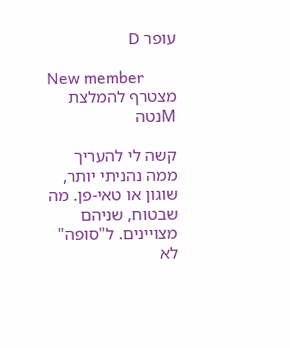עופר D

New member
מצטרף להמלצת Mנטה

קשה לי להעריך ממה נהניתי יותר, שוגון או טאי-פן. מה שבטוח, שניהם מצויינים. ל"סופה" לא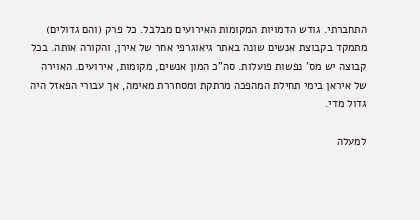התחברתי. גודש הדמויות המקומות האירועים מבלבל. כל פרק (והם גדולים) מתמקד בקבוצת אנשים שונה באתר גיאוגרפי אחר של אירן, והקורה אותה. בכל קבוצה יש מס' נפשות פועלות. סה"כ המון אנשים, מקומות, אירועים. האוירה של איראן בימי תחילת המהפכה מרתקת ומסחררת מאימה, אך עבורי הפאזל היה גדול מדי.

למעלה